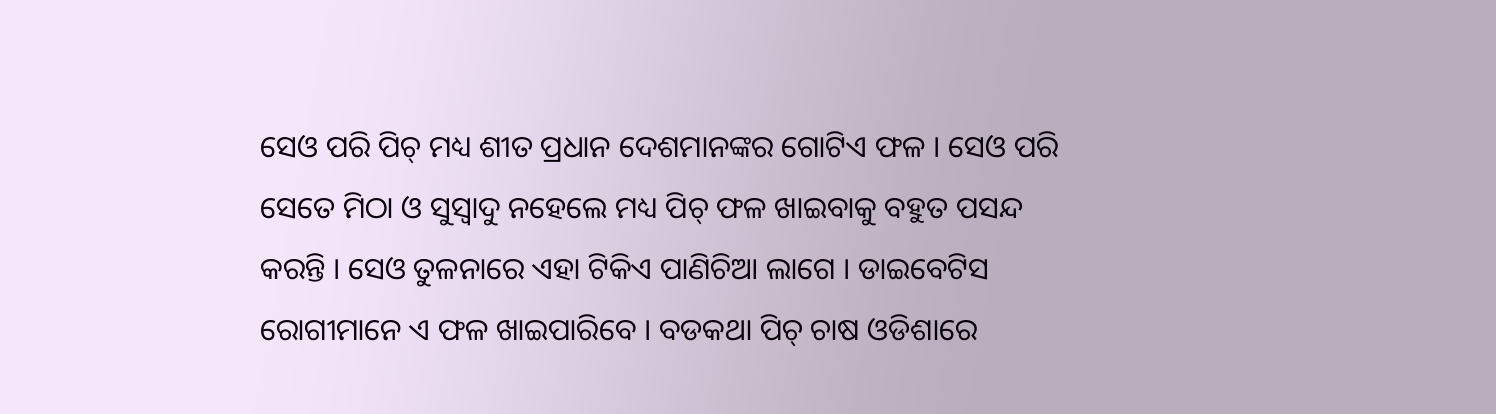ସେଓ ପରି ପିଚ୍ ମଧ୍ୟ ଶୀତ ପ୍ରଧାନ ଦେଶମାନଙ୍କର ଗୋଟିଏ ଫଳ । ସେଓ ପରି ସେତେ ମିଠା ଓ ସୁସ୍ଵାଦୁ ନହେଲେ ମଧ୍ୟ ପିଚ୍ ଫଳ ଖାଇବାକୁ ବହୁତ ପସନ୍ଦ କରନ୍ତି । ସେଓ ତୁଳନାରେ ଏହା ଟିକିଏ ପାଣିଚିଆ ଲାଗେ । ଡାଇବେଟିସ ରୋଗୀମାନେ ଏ ଫଳ ଖାଇପାରିବେ । ବଡକଥା ପିଚ୍ ଚାଷ ଓଡିଶାରେ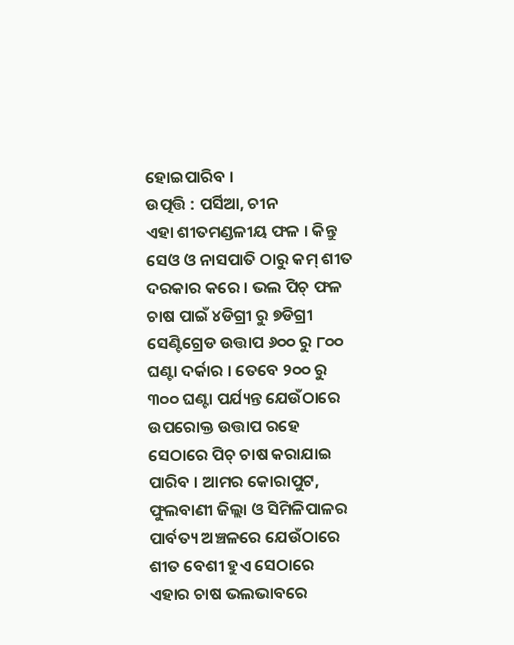ହୋଇପାରିବ ।
ଉତ୍ପତ୍ତି : ପର୍ସିଆ, ଚୀନ
ଏହା ଶୀତମଣ୍ଡଳୀୟ ଫଳ । କିନ୍ତୁ ସେଓ ଓ ନାସପାତି ଠାରୁ କମ୍ ଶୀତ ଦରକାର କରେ । ଭଲ ପିଚ୍ ଫଳ ଚାଷ ପାଇଁ ୪ଡିଗ୍ରୀ ରୁ ୭ଡିଗ୍ରୀ ସେଣ୍ଟିଗ୍ରେଡ ଉତ୍ତାପ ୬୦୦ ରୁ ୮୦୦ ଘଣ୍ଟା ଦର୍କାର । ତେବେ ୨୦୦ ରୁ ୩୦୦ ଘଣ୍ଟା ପର୍ଯ୍ୟନ୍ତ ଯେଉଁଠାରେ ଉପରୋକ୍ତ ଉତ୍ତାପ ରହେ ସେଠାରେ ପିଚ୍ ଚାଷ କରାଯାଇ ପାରିବ । ଆମର କୋରାପୁଟ, ଫୁଲବାଣୀ ଜିଲ୍ଲା ଓ ସିମିଳିପାଳର ପାର୍ବତ୍ୟ ଅଞ୍ଚଳରେ ଯେଉଁଠାରେ ଶୀତ ବେଶୀ ହୁଏ ସେଠାରେ ଏହାର ଚାଷ ଭଲଭାବରେ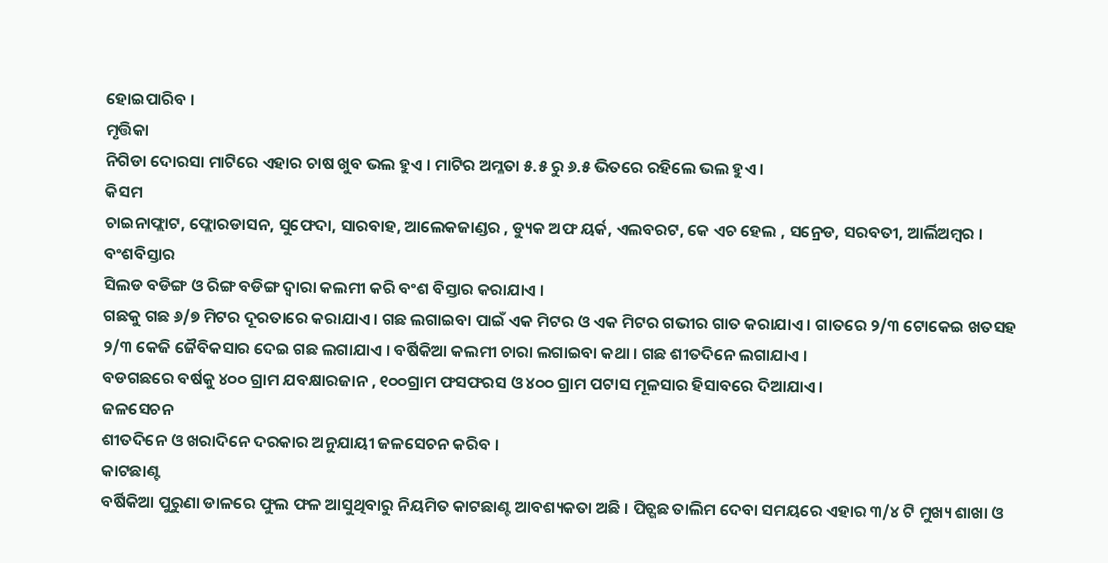ହୋଇପାରିବ ।
ମୃତ୍ତିକା
ନିଗିଡା ଦୋରସା ମାଟିରେ ଏହାର ଚାଷ ଖୁବ ଭଲ ହୁଏ । ମାଟିର ଅମ୍ଳତା ୫.୫ ରୁ ୬.୫ ଭିତରେ ରହିଲେ ଭଲ ହୁଏ ।
କିସମ
ଚାଇନାଫ୍ଲାଟ, ଫ୍ଲୋରଡାସନ, ସୁଫେଦା, ସାରବାହ, ଆଲେକଜାଣ୍ଡର , ଡ୍ୟୁକ ଅଫ ୟର୍କ, ଏଲବରଟ, କେ ଏଚ ହେଲ , ସନ୍ରେଡ, ସରବତୀ, ଆର୍ଲିଅମ୍ବର ।
ବଂଶବିସ୍ତାର
ସିଲଡ ବଡିଙ୍ଗ ଓ ରିଙ୍ଗ ବଡିଙ୍ଗ ଦ୍ଵାରା କଲମୀ କରି ବଂଶ ବିସ୍ତାର କରାଯାଏ ।
ଗଛକୁ ଗଛ ୬/୭ ମିଟର ଦୂରତାରେ କରାଯାଏ । ଗଛ ଲଗାଇବା ପାଇଁ ଏକ ମିଟର ଓ ଏକ ମିଟର ଗଭୀର ଗାତ କରାଯାଏ । ଗାତରେ ୨/୩ ଟୋକେଇ ଖତସହ ୨/୩ କେଜି ଜୈବିକସାର ଦେଇ ଗଛ ଲଗାଯାଏ । ବର୍ଷିକିଆ କଲମୀ ଚାରା ଲଗାଇବା କଥା । ଗଛ ଶୀତଦିନେ ଲଗାଯାଏ ।
ବଡଗଛରେ ବର୍ଷକୁ ୪୦୦ ଗ୍ରାମ ଯବକ୍ଷାରଜାନ , ୧୦୦ଗ୍ରାମ ଫସଫରସ ଓ ୪୦୦ ଗ୍ରାମ ପଟାସ ମୂଳସାର ହିସାବରେ ଦିଆଯାଏ ।
ଜଳସେଚନ
ଶୀତଦିନେ ଓ ଖରାଦିନେ ଦରକାର ଅନୁଯାୟୀ ଜଳସେଚନ କରିବ ।
କାଟଛାଣ୍ଟ
ବର୍ଷିକିଆ ପୁରୁଣା ଡାଳରେ ଫୁଲ ଫଳ ଆସୁଥିବାରୁ ନିୟମିତ କାଟଛାଣ୍ଟ ଆବଶ୍ୟକତା ଅଛି । ପିଚ୍ଗଛ ତାଲିମ ଦେବା ସମୟରେ ଏହାର ୩/୪ ଟି ମୁଖ୍ୟ ଶାଖା ଓ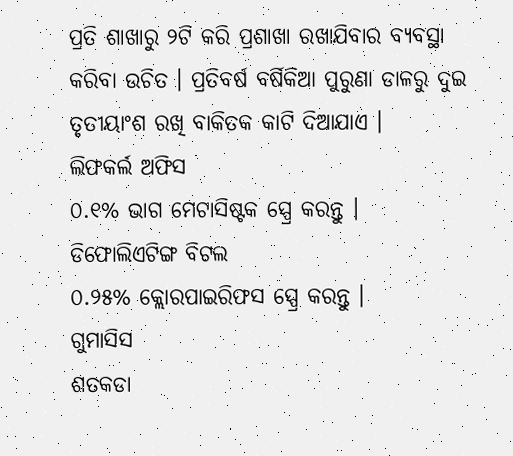ପ୍ରତି ଶାଖାରୁ ୨ଟି କରି ପ୍ରଶାଖା ରଖାଯିବାର ବ୍ୟବସ୍ଥା କରିବା ଉଚିତ । ପ୍ରତିବର୍ଷ ବର୍ଷିକିଆ ପୁରୁଣା ଡାଳରୁ ଦୁଇ ତୃତୀୟାଂଶ ରଖି ବାକିତକ କାଟି ଦିଆଯାଏ ।
ଲିଫକର୍ଲ ଅଫିସ
୦.୧% ଭାଗ ମେଟାସିଷ୍ଟକ ସ୍ପ୍ରେ କରନ୍ତୁ ।
ଡିଫୋଲିଏଟିଙ୍ଗ ବିଟଲ
୦.୨୫% କ୍ଲୋରପାଇରିଫସ ସ୍ପ୍ରେ କରନ୍ତୁ ।
ଗୁମାସିସ
ଶତକଡା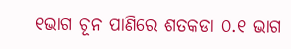୧ଭାଗ ଚୂନ ପାଣିରେ ଶତକଡା ୦.୧ ଭାଗ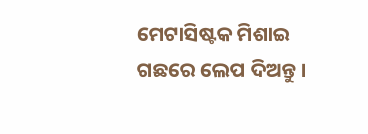ମେଟାସିଷ୍ଟକ ମିଶାଇ ଗଛରେ ଲେପ ଦିଅନ୍ତୁ ।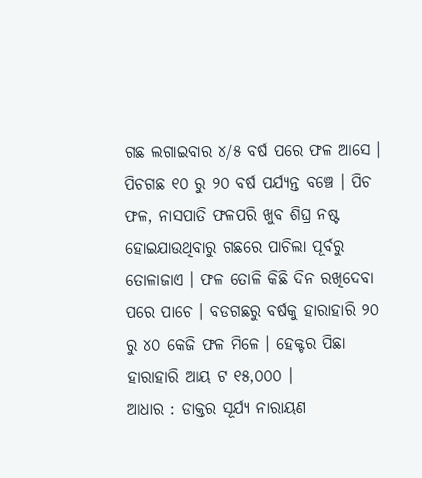ଗଛ ଲଗାଇବାର ୪/୫ ବର୍ଷ ପରେ ଫଳ ଆସେ । ପିଚଗଛ ୧୦ ରୁ ୨୦ ବର୍ଷ ପର୍ଯ୍ୟନ୍ତ ବଞ୍ଚେ । ପିଚ ଫଳ, ନାସପାତି ଫଳପରି ଖୁବ ଶିଘ୍ର ନଷ୍ଟ ହୋଇଯାଉଥିବାରୁ ଗଛରେ ପାଚିଲା ପୂର୍ବରୁ ତୋଳାଜାଏ । ଫଳ ତୋଳି କିଛି ଦିନ ରଖିଦେବା ପରେ ପାଚେ । ବଡଗଛରୁ ବର୍ଷକୁ ହାରାହାରି ୨୦ ରୁ ୪୦ କେଜି ଫଳ ମିଳେ । ହେକ୍ଟର ପିଛା ହାରାହାରି ଆୟ ଟ ୧୫,୦୦୦ ।
ଆଧାର : ଡାକ୍ତର ସୂର୍ଯ୍ୟ ନାରାୟଣ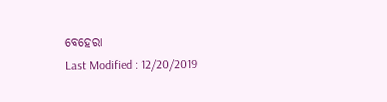ବେହେରା
Last Modified : 12/20/2019